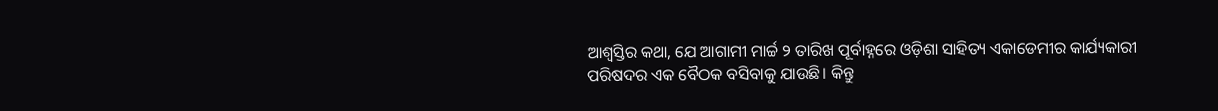ଆଶ୍ୱସ୍ତିର କଥା, ଯେ ଆଗାମୀ ମାର୍ଚ୍ଚ ୨ ତାରିଖ ପୂର୍ବାହ୍ନରେ ଓଡ଼ିଶା ସାହିତ୍ୟ ଏକାଡେମୀର କାର୍ଯ୍ୟକାରୀ ପରିଷଦର ଏକ ବୈଠକ ବସିବାକୁ ଯାଉଛି। କିନ୍ତୁ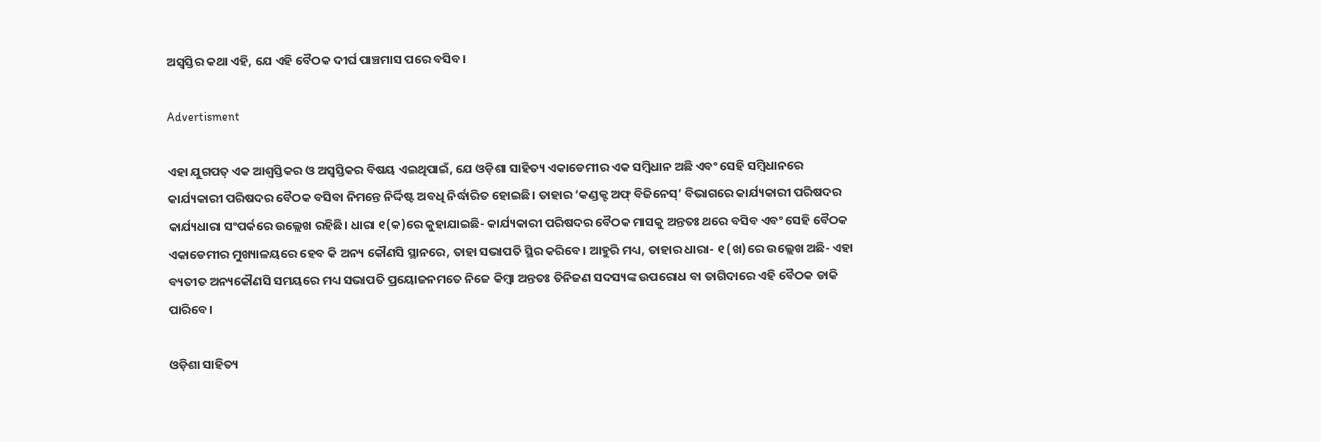ଅସ୍ୱସ୍ତିର କଥା ଏହି, ଯେ ଏହି ବୈଠକ ଦୀର୍ଘ ପାଞ୍ଚମାସ ପରେ ବସିବ।

Advertisment

ଏହା ଯୁଗପତ୍ ଏକ ଆଶ୍ୱସ୍ତିକର ଓ ଅସ୍ୱସ୍ତିକର ବିଷୟ ଏଇଥିପାଇଁ, ଯେ ଓଡ଼ିଶା ସାହିତ୍ୟ ଏକାଡେମୀର ଏକ ସମ୍ବିଧାନ ଅଛି ଏବଂ ସେହି ସମ୍ବିଧାନରେ କାର୍ଯ୍ୟକାରୀ ପରିଷଦର ବୈଠକ ବସିବା ନିମନ୍ତେ ନିର୍ଦ୍ଦିଷ୍ଟ ଅବଧି ନିର୍ଦ୍ଧାରିତ ହୋଇଛି। ତାହାର ‘କଣ୍ଡକ୍ଟ ଅଫ୍ ବିଜିନେସ୍‌’ ବିଭାଗରେ କାର୍ଯ୍ୟକାରୀ ପରିଷଦର କାର୍ଯ୍ୟଧାରା ସଂପର୍କରେ ଉଲ୍ଲେଖ ରହିଛି। ଧାରା ୧(କ)ରେ କୁହାଯାଇଛି- କାର୍ଯ୍ୟକାରୀ ପରିଷଦର ବୈଠକ ମାସକୁ ଅନ୍ତତଃ ଥରେ ବସିବ ଏବଂ ସେହି ବୈଠକ ଏକାଡେମୀର ମୁଖ୍ୟାଳୟରେ ହେବ କି ଅନ୍ୟ କୌଣସି ସ୍ଥାନରେ, ତାହା ସଭାପତି ସ୍ଥିର କରିବେ। ଆହୁରି ମଧ୍ୟ, ତାହାର ଧାରା- ୧ (ଖ)ରେ ଉଲ୍ଲେଖ ଅଛି- ଏହା ବ୍ୟତୀତ ଅନ୍ୟକୌଣସି ସମୟରେ ମଧ୍ୟ ସଭାପତି ପ୍ରୟୋଜନମତେ ନିଜେ କିମ୍ବା ଅନ୍ତତଃ ତିନିଜଣ ସଦସ୍ୟଙ୍କ ଉପରୋଧ ବା ତାଗିଦାରେ ଏହି ବୈଠକ ଡାକି ପାରିବେ।

ଓଡ଼ିଶା ସାହିତ୍ୟ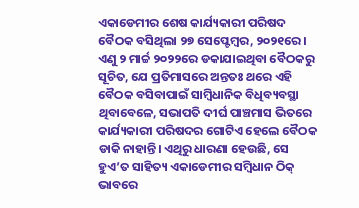ଏକାଡେମୀର ଶେଷ କାର୍ଯ୍ୟକାରୀ ପରିଷଦ ବୈଠକ ବସିଥିଲା ୨୭ ସେପ୍ଟେମ୍ବର, ୨୦୨୧ରେ। ଏଣୁ ୨ ମାର୍ଚ୍ଚ ୨୦୨୨ରେ ଡକାଯାଇଥିବା ବୈଠକରୁ ସୂଚିତ, ଯେ ପ୍ରତିମାସରେ ଅନ୍ତତଃ ଥରେ ଏହି ବୈଠକ ବସିବାପାଇଁ ସାମ୍ବିଧାନିକ ବିଧିବ୍ୟବସ୍ଥା ଥିବାବେଳେ, ସଭାପତି ଦୀର୍ଘ ପାଞ୍ଚମାସ ଭିତରେ କାର୍ଯ୍ୟକାରୀ ପରିଷଦର ଗୋଟିଏ ହେଲେ ବୈଠକ ଡାକି ନାହାନ୍ତି। ଏଥିରୁ ଧାରଣା ହେଉଛି, ସେ ହୁଏ’ତ ସାହିତ୍ୟ ଏକାଡେମୀର ସମ୍ବିଧାନ ଠିକ୍ ଭାବରେ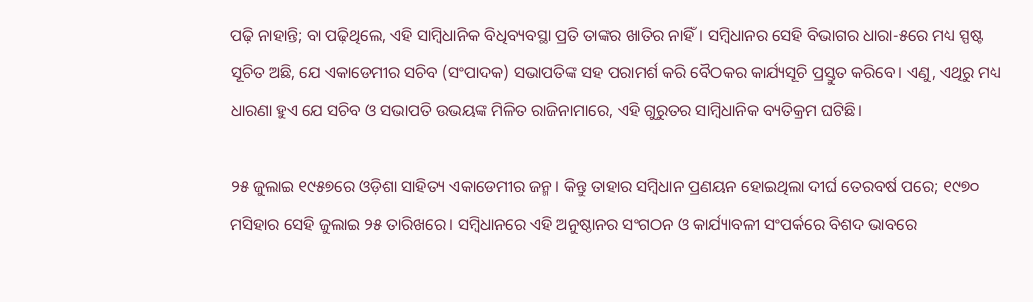ପଢ଼ି ନାହାନ୍ତି; ବା ପଢ଼ିଥିଲେ, ଏହି ସାମ୍ବିଧାନିକ ବିଧିବ୍ୟବସ୍ଥା ପ୍ରତି ତାଙ୍କର ଖାତିର ନାହିଁ। ସମ୍ବିଧାନର ସେହି ବିଭାଗର ଧାରା-୫ରେ ମଧ୍ୟ ସ୍ପଷ୍ଟ ସୂଚିତ ଅଛି, ଯେ ଏକାଡେମୀର ସଚିବ (ସଂପାଦକ) ସଭାପତିଙ୍କ ସହ ପରାମର୍ଶ କରି ବୈଠକର କାର୍ଯ୍ୟସୂଚି ପ୍ରସ୍ତୁତ କରିବେ। ଏଣୁ, ଏଥିରୁ ମଧ୍ୟ ଧାରଣା ହୁଏ ଯେ ସଚିବ ଓ ସଭାପତି ଉଭୟଙ୍କ ମିଳିତ ରାଜିନାମାରେ, ଏହି ଗୁରୁତର ସାମ୍ବିଧାନିକ ବ୍ୟତିକ୍ରମ ଘଟିଛି।

୨୫ ଜୁଲାଇ ୧୯୫୭ରେ ଓଡ଼ିଶା ସାହିତ୍ୟ ଏକାଡେମୀର ଜନ୍ମ। କିନ୍ତୁ ତାହାର ସମ୍ବିଧାନ ପ୍ରଣୟନ ହୋଇଥିଲା ଦୀର୍ଘ ତେରବର୍ଷ ପରେ; ୧୯୭୦ ମସିହାର ସେହି ଜୁଲାଇ ୨୫ ତାରିଖରେ। ସମ୍ବିଧାନରେ ଏହି ଅନୁଷ୍ଠାନର ସଂଗଠନ ଓ କାର୍ଯ୍ୟାବଳୀ ସଂପର୍କରେ ବିଶଦ ଭାବରେ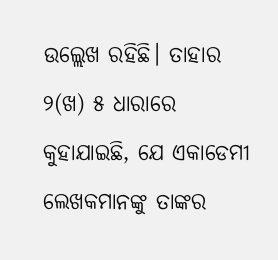ଉଲ୍ଲେଖ ରହିଛି। ତାହାର ୨(ଖ) ୫ ଧାରାରେ କୁହାଯାଇଛି, ଯେ ଏକାଡେମୀ ଲେଖକମାନଙ୍କୁ ତାଙ୍କର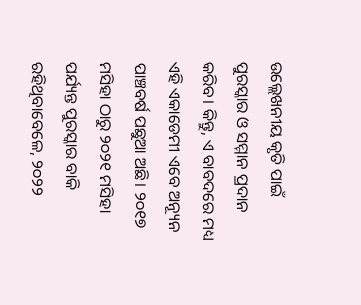ଉଲ୍ଲେଖନୀୟ କୃତି ପାଇଁ ପୁରସ୍କାର ଓ ସମ୍ମାନ ପ୍ରଦାନ କରିବ। କିନ୍ତୁ, ଏ ବାବଦରେ ମଧ୍ୟ ଏହି ଏକାଡେମୀ ଏବେ ଅନ୍ୟୂନ ପାଞ୍ଚବର୍ଷ ପଛୁଆ ଅଛି। ୨୦୧୭ ମସିହା ଠାରୁ ୨୦୨୧ ମସିହା ପର୍ଯ୍ୟନ୍ତ ପୁରସ୍କାର ବାକି ରହିଥିବାବେଳେ, ୨୦୨୨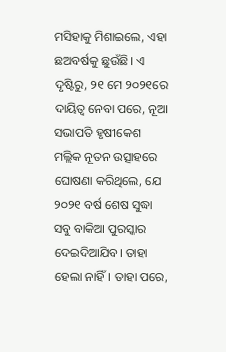ମସିହାକୁ ମିଶାଇଲେ, ଏହା ଛଅବର୍ଷକୁ ଛୁଉଁଛି। ଏ ଦୃଷ୍ଟିରୁ, ୨୧ ମେ ୨୦୨୧ରେ ଦାୟିତ୍ୱ ନେବା ପରେ, ନୂଆ ସଭାପତି ହୃଷୀକେଶ ମଲ୍ଲିକ ନୂତନ ଉତ୍ସାହରେ ଘୋଷଣା କରିଥିଲେ, ଯେ ୨୦୨୧ ବର୍ଷ ଶେଷ ସୁଦ୍ଧା ସବୁ ବାକିଆ ପୁରସ୍କାର ଦେଇଦିଆଯିବ। ତାହା ହେଲା ନାହିଁ। ତାହା ପରେ,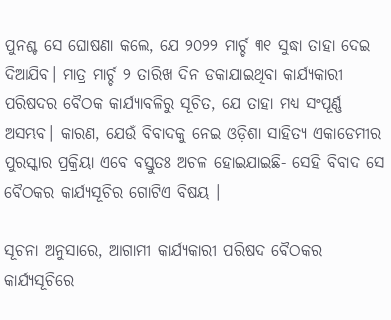ପୁନଶ୍ଚ ସେ ଘୋଷଣା କଲେ, ଯେ ୨୦୨୨ ମାର୍ଚ୍ଚ ୩୧ ସୁଦ୍ଧା ତାହା ଦେଇ ଦିଆଯିବ। ମାତ୍ର ମାର୍ଚ୍ଚ ୨ ତାରିଖ ଦିନ ଡକାଯାଇଥିବା କାର୍ଯ୍ୟକାରୀ ପରିଷଦର ବୈଠକ କାର୍ଯ୍ୟାବଳିରୁ ସୂଚିତ, ଯେ ତାହା ମଧ୍ୟ ସଂପୂର୍ଣ୍ଣ ଅସମ୍ଭବ। କାରଣ, ଯେଉଁ ବିବାଦକୁ ନେଇ ଓଡ଼ିଶା ସାହିତ୍ୟ ଏକାଡେମୀର ପୁରସ୍କାର ପ୍ରକ୍ରିୟା ଏବେ ବସ୍ତୁତଃ ଅଚଳ ହୋଇଯାଇଛି- ସେହି ବିବାଦ ସେ ବୈଠକର କାର୍ଯ୍ୟସୂଚିର ଗୋଟିଏ ବିଷୟ ।

ସୂଚନା ଅନୁସାରେ, ଆଗାମୀ କାର୍ଯ୍ୟକାରୀ ପରିଷଦ ବୈଠକର କାର୍ଯ୍ୟସୂଚିରେ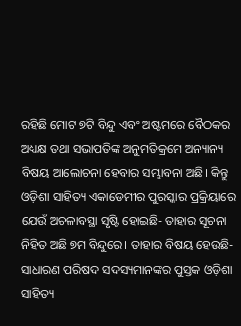ରହିଛି ମୋଟ ୭ଟି ବିନ୍ଦୁ ଏବଂ ଅଷ୍ଟମରେ ବୈଠକର ଅଧ୍ୟକ୍ଷ ତଥା ସଭାପତିଙ୍କ ଅନୁମତିକ୍ରମେ ଅନ୍ୟାନ୍ୟ ବିଷୟ ଆଲୋଚନା ହେବାର ସମ୍ଭାବନା ଅଛି। କିନ୍ତୁ ଓଡ଼ିଶା ସାହିତ୍ୟ ଏକାଡେମୀର ପୁରସ୍କାର ପ୍ରକ୍ରିୟାରେ ଯେଉଁ ଅଚଳାବସ୍ଥା ସୃଷ୍ଟି ହୋଇଛି- ତାହାର ସୂଚନା ନିହିତ ଅଛି ୭ମ ବିନ୍ଦୁରେ। ତାହାର ବିଷୟ ହେଉଛି- ସାଧାରଣ ପରିଷଦ ସଦସ୍ୟମାନଙ୍କର ପୁସ୍ତକ ଓଡ଼ିଶା ସାହିତ୍ୟ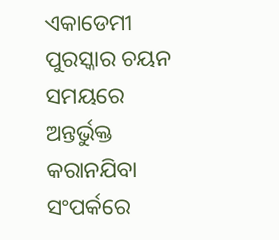ଏକାଡେମୀ ପୁରସ୍କାର ଚୟନ ସମୟରେ ଅନ୍ତର୍ଭୁକ୍ତ କରାନଯିବା ସଂପର୍କରେ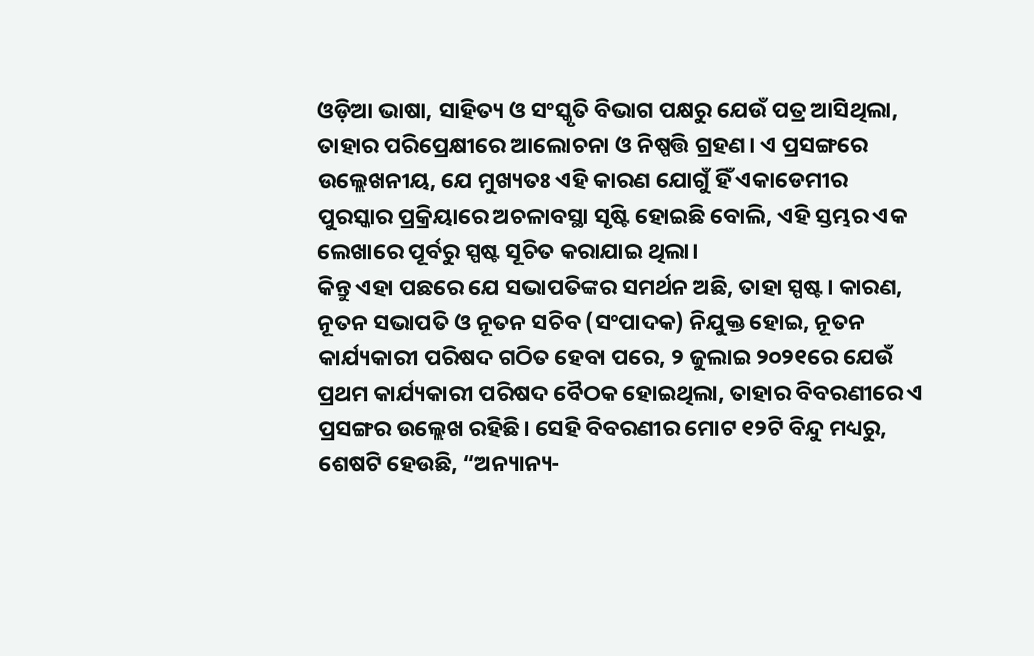ଓଡ଼ିଆ ଭାଷା, ସାହିତ୍ୟ ଓ ସଂସ୍କୃତି ବିଭାଗ ପକ୍ଷରୁ ଯେଉଁ ପତ୍ର ଆସିଥିଲା, ତାହାର ପରିପ୍ରେକ୍ଷୀରେ ଆଲୋଚନା ଓ ନିଷ୍ପତ୍ତି ଗ୍ରହଣ। ଏ ପ୍ରସଙ୍ଗରେ ଉଲ୍ଲେଖନୀୟ, ଯେ ମୁଖ୍ୟତଃ ଏହି କାରଣ ଯୋଗୁଁ ହିଁ ଏକାଡେମୀର ପୁରସ୍କାର ପ୍ରକ୍ରିୟାରେ ଅଚଳାବସ୍ଥା ସୃଷ୍ଟି ହୋଇଛି ବୋଲି, ଏହି ସ୍ତମ୍ଭର ଏକ ଲେଖାରେ ପୂର୍ବରୁ ସ୍ପଷ୍ଟ ସୂଚିତ କରାଯାଇ ଥିଲା।
କିନ୍ତୁ ଏହା ପଛରେ ଯେ ସଭାପତିଙ୍କର ସମର୍ଥନ ଅଛି, ତାହା ସ୍ପଷ୍ଟ। କାରଣ, ନୂତନ ସଭାପତି ଓ ନୂତନ ସଚିବ (ସଂପାଦକ) ନିଯୁକ୍ତ ହୋଇ, ନୂତନ କାର୍ଯ୍ୟକାରୀ ପରିଷଦ ଗଠିତ ହେବା ପରେ, ୨ ଜୁଲାଇ ୨୦୨୧ରେ ଯେଉଁ ପ୍ରଥମ କାର୍ଯ୍ୟକାରୀ ପରିଷଦ ବୈଠକ ହୋଇଥିଲା, ତାହାର ବିବରଣୀରେ ଏ ପ୍ରସଙ୍ଗର ଉଲ୍ଲେଖ ରହିଛି। ସେହି ବିବରଣୀର ମୋଟ ୧୨ଟି ବିନ୍ଦୁ ମଧ୍ୟରୁ, ଶେଷଟି ହେଉଛି, “ଅନ୍ୟାନ୍ୟ-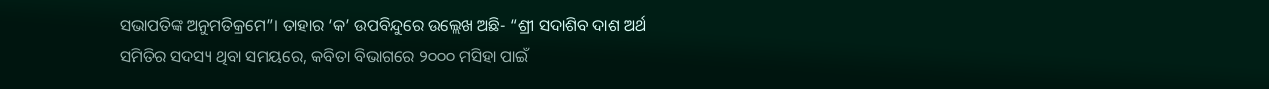ସଭାପତିଙ୍କ ଅନୁମତିକ୍ରମେ”। ତାହାର ‘କ’ ଉପବିନ୍ଦୁରେ ଉଲ୍ଲେଖ ଅଛି- “ଶ୍ରୀ ସଦାଶିବ ଦାଶ ଅର୍ଥ ସମିତିର ସଦସ୍ୟ ଥିବା ସମୟରେ, କବିତା ବିଭାଗରେ ୨୦୦୦ ମସିହା ପାଇଁ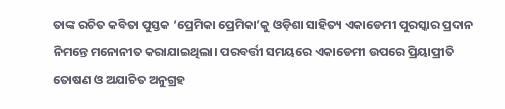ତାଙ୍କ ରଚିତ କବିତା ପୁସ୍ତକ ‘ପ୍ରେମିକା ପ୍ରେମିକା’କୁ ଓଡ଼ିଶା ସାହିତ୍ୟ ଏକାଡେମୀ ପୁରସ୍କାର ପ୍ରଦାନ ନିମନ୍ତେ ମନୋନୀତ କରାଯାଇଥିଲା। ପରବର୍ତ୍ତୀ ସମୟରେ ଏକାଡେମୀ ଉପରେ ପ୍ରିୟାପ୍ରୀତି ତୋଷଣ ଓ ଅଯାଚିତ ଅନୁଗ୍ରହ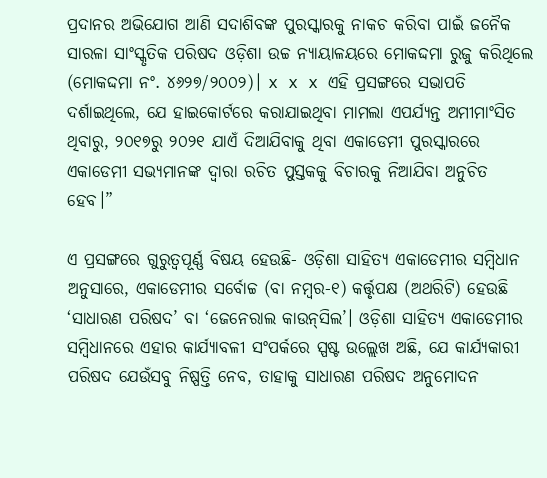ପ୍ରଦାନର ଅଭିଯୋଗ ଆଣି ସଦାଶିବଙ୍କ ପୁରସ୍କାରକୁ ନାକଚ କରିବା ପାଇଁ ଜନୈକ ସାରଳା ସାଂସ୍କୃତିକ ପରିଷଦ ଓଡ଼ିଶା ଉଚ୍ଚ ନ୍ୟାୟାଳୟରେ ମୋକଦ୍ଦମା ରୁଜୁ କରିଥିଲେ (ମୋକଦ୍ଦମା ନଂ. ୪୬୨୭/୨୦୦୨)। x x x ଏହି ପ୍ରସଙ୍ଗରେ ସଭାପତି ଦର୍ଶାଇଥିଲେ, ଯେ ହାଇକୋର୍ଟରେ କରାଯାଇଥିବା ମାମଲା ଏପର୍ଯ୍ୟନ୍ତ ଅମୀମାଂସିତ ଥିବାରୁ, ୨୦୧୭ରୁ ୨୦୨୧ ଯାଏଁ ଦିଆଯିବାକୁ ଥିବା ଏକାଡେମୀ ପୁରସ୍କାରରେ ଏକାଡେମୀ ସଭ୍ୟମାନଙ୍କ ଦ୍ୱାରା ରଚିତ ପୁସ୍ତକକୁ ବିଚାରକୁ ନିଆଯିବା ଅନୁଚିତ ହେବ।”

ଏ ପ୍ରସଙ୍ଗରେ ଗୁରୁତ୍ୱପୂର୍ଣ୍ଣ ବିଷୟ ହେଉଛି- ଓଡ଼ିଶା ସାହିତ୍ୟ ଏକାଡେମୀର ସମ୍ବିଧାନ ଅନୁସାରେ, ଏକାଡେମୀର ସର୍ବୋଚ୍ଚ (ବା ନମ୍ବର-୧) କର୍ତ୍ତୃପକ୍ଷ (ଅଥରିଟି) ହେଉଛି ‘ସାଧାରଣ ପରିଷଦ’ ବା ‘ଜେନେରାଲ କାଉନ୍‌ସିଲ’। ଓଡ଼ିଶା ସାହିତ୍ୟ ଏକାଡେମୀର ସମ୍ବିଧାନରେ ଏହାର କାର୍ଯ୍ୟାବଳୀ ସଂପର୍କରେ ସ୍ପଷ୍ଟ ଉଲ୍ଲେଖ ଅଛି, ଯେ କାର୍ଯ୍ୟକାରୀ ପରିଷଦ ଯେଉଁସବୁ ନିଷ୍ପତ୍ତି ନେବ, ତାହାକୁ ସାଧାରଣ ପରିଷଦ ଅନୁମୋଦନ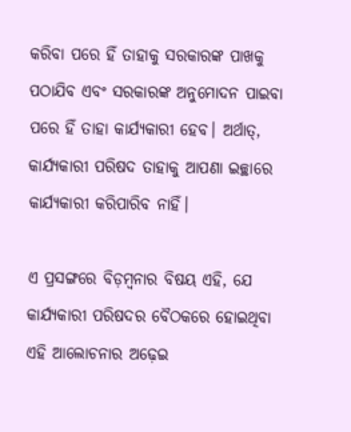କରିବା ପରେ ହିଁ ତାହାକୁ ସରକାରଙ୍କ ପାଖକୁ ପଠାଯିବ ଏବଂ ସରକାରଙ୍କ ଅନୁମୋଦନ ପାଇବା ପରେ ହିଁ ତାହା କାର୍ଯ୍ୟକାରୀ ହେବ। ଅର୍ଥାତ୍‌, କାର୍ଯ୍ୟକାରୀ ପରିଷଦ ତାହାକୁ ଆପଣା ଇଚ୍ଛାରେ କାର୍ଯ୍ୟକାରୀ କରିପାରିବ ନାହିଁ।

ଏ ପ୍ରସଙ୍ଗରେ ବିଡ଼ମ୍ବନାର ବିଷୟ ଏହି, ଯେ କାର୍ଯ୍ୟକାରୀ ପରିଷଦର ବୈଠକରେ ହୋଇଥିବା ଏହି ଆଲୋଚନାର ଅଢ଼େଇ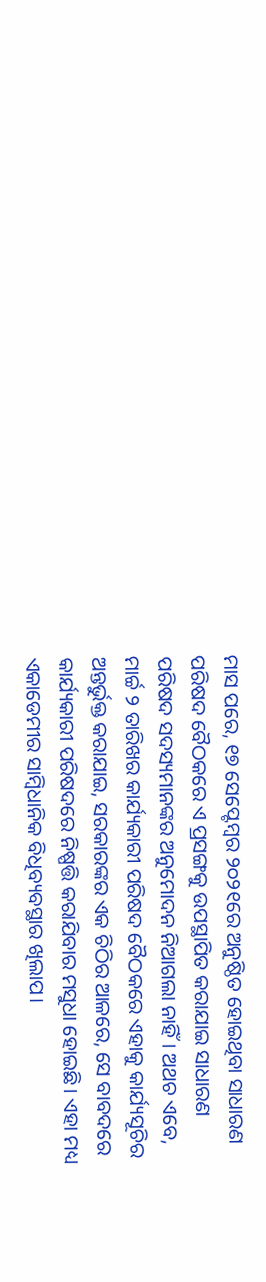ମାସ ପରେ, ୧୭ ସେପ୍ଟେମ୍ବର ୨୦୨୧ରେ ଅନୁଷ୍ଠିତ ହୋଇଥିବା ସାଧାରଣ ପରିଷଦ ବୈଠକରେ ଏ ପ୍ରସଙ୍ଗକୁ ଉପସ୍ଥାପିତ କରାଯାଇ ସାଧାରଣ ପରିଷଦ ସଦସ୍ୟମାନଙ୍କର ଅନୁମୋଦନ ନିଆଗଲା ନାହିଁ। ଅଥଚ ଏବେ, ମାର୍ଚ୍ଚ ୨ ତାରିଖର କାର୍ଯ୍ୟକାରୀ ପରିଷଦ ବୈଠକରେ ଏହାକୁ କାର୍ଯ୍ୟସୂଚିର ଅନ୍ତର୍ଭୁକ୍ତ କରାଯାଇ, ସରକାରଙ୍କର ଏକ ଚିଠିର ଆଳରେ, ସେ ବାବଦରେ କାର୍ଯ୍ୟକାରୀ ପରିଷଦରେ ନିଷ୍ପତ୍ତି କରାଯିବାର ମସୁଧା ହୋଇଛି। ଏହା ମଧ୍ୟ ଏକାଡେମୀର ସାମ୍ବିଧାନିକ ବିଧିବ୍ୟବସ୍ଥାର ଖିଲାପ।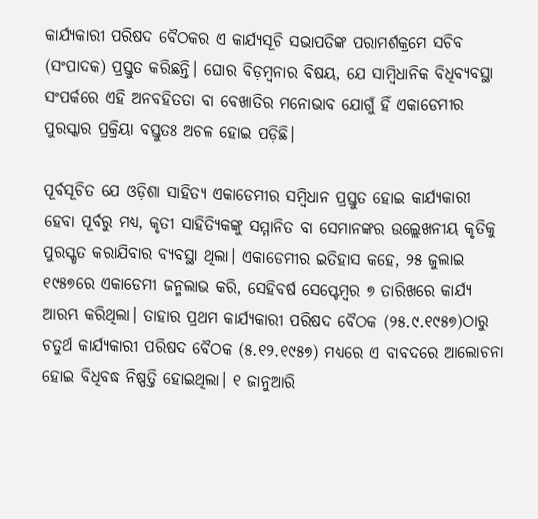କାର୍ଯ୍ୟକାରୀ ପରିଷଦ ବୈଠକର ଏ କାର୍ଯ୍ୟସୂଚି ସଭାପତିଙ୍କ ପରାମର୍ଶକ୍ରମେ ସଚିବ (ସଂପାଦକ) ପ୍ରସ୍ତୁତ କରିଛନ୍ତି। ଘୋର ବିଡ଼ମ୍ବନାର ବିଷୟ, ଯେ ସାମ୍ବିଧାନିକ ବିଧିବ୍ୟବସ୍ଥା ସଂପର୍କରେ ଏହି ଅନବହିତତା ବା ବେଖାତିର ମନୋଭାବ ଯୋଗୁଁ ହିଁ ଏକାଡେମୀର ପୁରସ୍କାର ପ୍ରକ୍ରିୟା ବସ୍ତୁତଃ ଅଚଳ ହୋଇ ପଡ଼ିଛି।

ପୂର୍ବସୂଚିତ ଯେ ଓଡ଼ିଶା ସାହିତ୍ୟ ଏକାଡେମୀର ସମ୍ବିଧାନ ପ୍ରସ୍ତୁତ ହୋଇ କାର୍ଯ୍ୟକାରୀ ହେବା ପୂର୍ବରୁ ମଧ୍ୟ, କୃତୀ ସାହିତ୍ୟିକଙ୍କୁ ସମ୍ମାନିତ ବା ସେମାନଙ୍କର ଉଲ୍ଲେଖନୀୟ କୃତିକୁ ପୁରସ୍କୃତ କରାଯିବାର ବ୍ୟବସ୍ଥା ଥିଲା। ଏକାଡେମୀର ଇତିହାସ କହେ, ୨୫ ଜୁଲାଇ ୧୯୫୭ରେ ଏକାଡେମୀ ଜନ୍ମଲାଭ କରି, ସେହିବର୍ଷ ସେପ୍ଟେମ୍ବର ୭ ତାରିଖରେ କାର୍ଯ୍ୟ ଆରମ୍ଭ କରିଥିଲା। ତାହାର ପ୍ରଥମ କାର୍ଯ୍ୟକାରୀ ପରିଷଦ ବୈଠକ (୨୫.୯.୧୯୫୭)ଠାରୁ ଚତୁର୍ଥ କାର୍ଯ୍ୟକାରୀ ପରିଷଦ ବୈଠକ (୫.୧୨.୧୯୫୭) ମଧ୍ୟରେ ଏ ବାବଦରେ ଆଲୋଚନା ହୋଇ ବିଧିବଦ୍ଧ ନିଷ୍ପତ୍ତି ହୋଇଥିଲା। ୧ ଜାନୁଆରି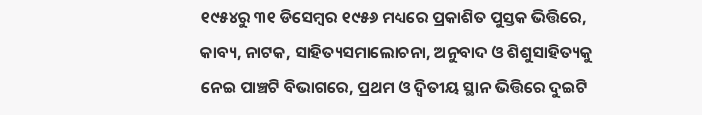୧୯୫୪ରୁ ୩୧ ଡିସେମ୍ବର ୧୯୫୬ ମଧ୍ୟରେ ପ୍ରକାଶିତ ପୁସ୍ତକ ଭିତ୍ତିରେ, କାବ୍ୟ, ନାଟକ, ସାହିତ୍ୟସମାଲୋଚନା, ଅନୁବାଦ ଓ ଶିଶୁସାହିତ୍ୟକୁ ନେଇ ପାଞ୍ଚଟି ବିଭାଗରେ, ପ୍ରଥମ ଓ ଦ୍ୱିତୀୟ ସ୍ଥାନ ଭିତ୍ତିରେ ଦୁଇଟି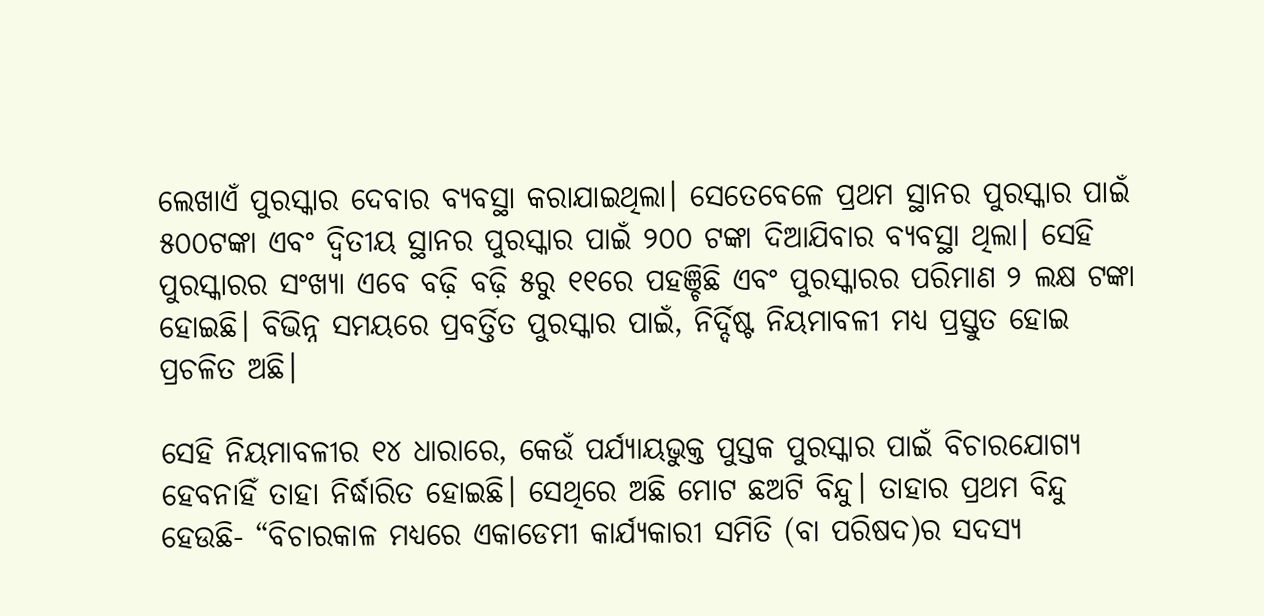ଲେଖାଏଁ ପୁରସ୍କାର ଦେବାର ବ୍ୟବସ୍ଥା କରାଯାଇଥିଲା। ସେତେବେଳେ ପ୍ରଥମ ସ୍ଥାନର ପୁରସ୍କାର ପାଇଁ ୫୦୦ଟଙ୍କା ଏବଂ ଦ୍ୱିତୀୟ ସ୍ଥାନର ପୁରସ୍କାର ପାଇଁ ୨୦୦ ଟଙ୍କା ଦିଆଯିବାର ବ୍ୟବସ୍ଥା ଥିଲା। ସେହି ପୁରସ୍କାରର ସଂଖ୍ୟା ଏବେ ବଢ଼ି ବଢ଼ି ୫ରୁ ୧୧ରେ ପହଞ୍ଚିଛି ଏବଂ ପୁରସ୍କାରର ପରିମାଣ ୨ ଲକ୍ଷ ଟଙ୍କା ହୋଇଛି। ବିଭିନ୍ନ ସମୟରେ ପ୍ରବର୍ତ୍ତିତ ପୁରସ୍କାର ପାଇଁ, ନିର୍ଦ୍ଦିଷ୍ଟ ନିୟମାବଳୀ ମଧ୍ୟ ପ୍ରସ୍ତୁତ ହୋଇ ପ୍ରଚଳିତ ଅଛି।

ସେହି ନିୟମାବଳୀର ୧୪ ଧାରାରେ, କେଉଁ ପର୍ଯ୍ୟାୟଭୁକ୍ତ ପୁସ୍ତକ ପୁରସ୍କାର ପାଇଁ ବିଚାରଯୋଗ୍ୟ ହେବନାହିଁ ତାହା ନିର୍ଦ୍ଧାରିତ ହୋଇଛି। ସେଥିରେ ଅଛି ମୋଟ ଛଅଟି ବିନ୍ଦୁ। ତାହାର ପ୍ରଥମ ବିନ୍ଦୁ ହେଉଛି- “ବିଚାରକାଳ ମଧ୍ୟରେ ଏକାଡେମୀ କାର୍ଯ୍ୟକାରୀ ସମିତି (ବା ପରିଷଦ)ର ସଦସ୍ୟ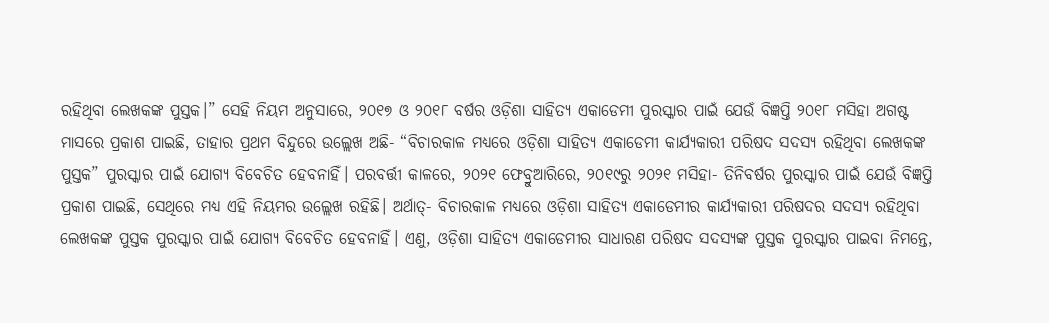ରହିଥିବା ଲେଖକଙ୍କ ପୁସ୍ତକ।” ସେହି ନିୟମ ଅନୁସାରେ, ୨୦୧୭ ଓ ୨୦୧୮ ବର୍ଷର ଓଡ଼ିଶା ସାହିତ୍ୟ ଏକାଡେମୀ ପୁରସ୍କାର ପାଇଁ ଯେଉଁ ବିଜ୍ଞପ୍ତି ୨୦୧୮ ମସିହା ଅଗଷ୍ଟ ମାସରେ ପ୍ରକାଶ ପାଇଛି, ତାହାର ପ୍ରଥମ ବିନ୍ଦୁରେ ଉଲ୍ଲେଖ ଅଛି- “ବିଚାରକାଳ ମଧ୍ୟରେ ଓଡ଼ିଶା ସାହିତ୍ୟ ଏକାଡେମୀ କାର୍ଯ୍ୟକାରୀ ପରିଷଦ ସଦସ୍ୟ ରହିଥିବା ଲେଖକଙ୍କ ପୁସ୍ତକ” ପୁରସ୍କାର ପାଇଁ ଯୋଗ୍ୟ ବିବେଚିତ ହେବନାହିଁ। ପରବର୍ତ୍ତୀ କାଳରେ, ୨୦୨୧ ଫେବ୍ରୁଆରିରେ, ୨୦୧୯ରୁ ୨୦୨୧ ମସିହା- ତିନିବର୍ଷର ପୁରସ୍କାର ପାଇଁ ଯେଉଁ ବିଜ୍ଞପ୍ତି ପ୍ରକାଶ ପାଇଛି, ସେଥିରେ ମଧ୍ୟ ଏହି ନିୟମର ଉଲ୍ଲେଖ ରହିଛି। ଅର୍ଥାତ୍‌- ବିଚାରକାଳ ମଧ୍ୟରେ ଓଡ଼ିଶା ସାହିତ୍ୟ ଏକାଡେମୀର କାର୍ଯ୍ୟକାରୀ ପରିଷଦର ସଦସ୍ୟ ରହିଥିବା ଲେଖକଙ୍କ ପୁସ୍ତକ ପୁରସ୍କାର ପାଇଁ ଯୋଗ୍ୟ ବିବେଚିତ ହେବନାହିଁ। ଏଣୁ, ଓଡ଼ିଶା ସାହିତ୍ୟ ଏକାଡେମୀର ସାଧାରଣ ପରିଷଦ ସଦସ୍ୟଙ୍କ ପୁସ୍ତକ ପୁରସ୍କାର ପାଇବା ନିମନ୍ତେ,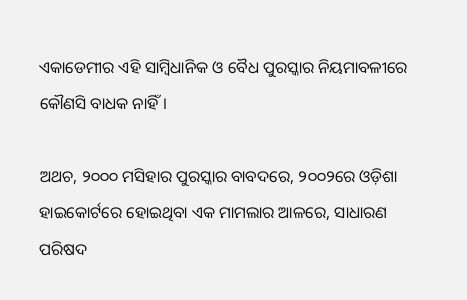ଏକାଡେମୀର ଏହି ସାମ୍ବିଧାନିକ ଓ ବୈଧ ପୁରସ୍କାର ନିୟମାବଳୀରେ କୌଣସି ବାଧକ ନାହିଁ।

ଅଥଚ, ୨୦୦୦ ମସିହାର ପୁରସ୍କାର ବାବଦରେ, ୨୦୦୨ରେ ଓଡ଼ିଶା ହାଇକୋର୍ଟରେ ହୋଇଥିବା ଏକ ମାମଲାର ଆଳରେ, ସାଧାରଣ ପରିଷଦ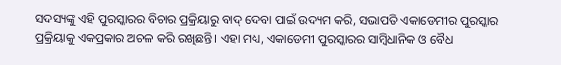ସଦସ୍ୟଙ୍କୁ ଏହି ପୁରସ୍କାରର ବିଚାର ପ୍ରକ୍ରିୟାରୁ ବାଦ୍ ଦେବା ପାଇଁ ଉଦ୍ୟମ କରି, ସଭାପତି ଏକାଡେମୀର ପୁରସ୍କାର ପ୍ରକ୍ରିୟାକୁ ଏକପ୍ରକାର ଅଚଳ କରି ରଖିଛନ୍ତି। ଏହା ମଧ୍ୟ, ଏକାଡେମୀ ପୁରସ୍କାରର ସାମ୍ବିଧାନିକ ଓ ବୈଧ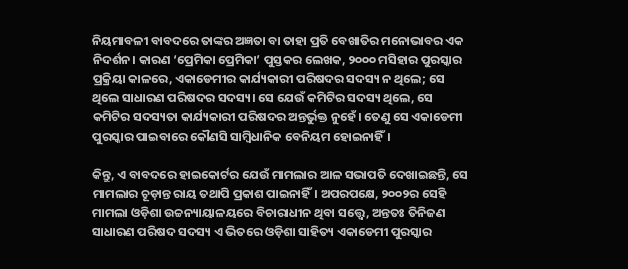ନିୟମାବଳୀ ବାବଦରେ ତାଙ୍କର ଅଜ୍ଞତା ବା ତାହା ପ୍ରତି ବେଖାତିର ମନୋଭାବର ଏକ ନିଦର୍ଶନ। କାରଣ ‘ପ୍ରେମିକା ପ୍ରେମିକା’ ପୁସ୍ତକର ଲେଖକ, ୨୦୦୦ ମସିହାର ପୁରସ୍କାର ପ୍ରକ୍ରିୟା କାଳରେ, ଏକାଡେମୀର କାର୍ଯ୍ୟକାରୀ ପରିଷଦର ସଦସ୍ୟ ନ ଥିଲେ; ସେ ଥିଲେ ସାଧାରଣ ପରିଷଦର ସଦସ୍ୟ। ସେ ଯେଉଁ କମିଟିର ସଦସ୍ୟ ଥିଲେ, ସେ କମିଟିର ସଦସ୍ୟତା କାର୍ଯ୍ୟକାରୀ ପରିଷଦର ଅନ୍ତର୍ଭୁକ୍ତ ନୁହେଁ। ତେଣୁ ସେ ଏକାଡେମୀ ପୁରସ୍କାର ପାଇବାରେ କୌଣସି ସାମ୍ବିଧାନିକ ବେନିୟମ ହୋଇନାହିଁ।

କିନ୍ତୁ, ଏ ବାବଦରେ ହାଇକୋର୍ଟର ଯେଉଁ ମାମଲାର ଆଳ ସଭାପତି ଦେଖାଇଛନ୍ତି, ସେ ମାମଲାର ଚୂଡ଼ାନ୍ତ ରାୟ ତଥାପି ପ୍ରକାଶ ପାଇନାହିଁ। ଅପରପକ୍ଷେ, ୨୦୦୨ର ସେହି ମାମଲା ଓଡ଼ିଶା ଉଚ୍ଚନ୍ୟାୟାଳୟରେ ବିଚାରାଧୀନ ଥିବା ସତ୍ତ୍ୱେ, ଅନ୍ତତଃ ତିନିଜଣ ସାଧାରଣ ପରିଷଦ ସଦସ୍ୟ ଏ ଭିତରେ ଓଡ଼ିଶା ସାହିତ୍ୟ ଏକାଡେମୀ ପୁରସ୍କାର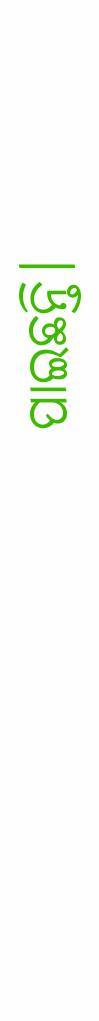ପାଇଛନ୍ତି।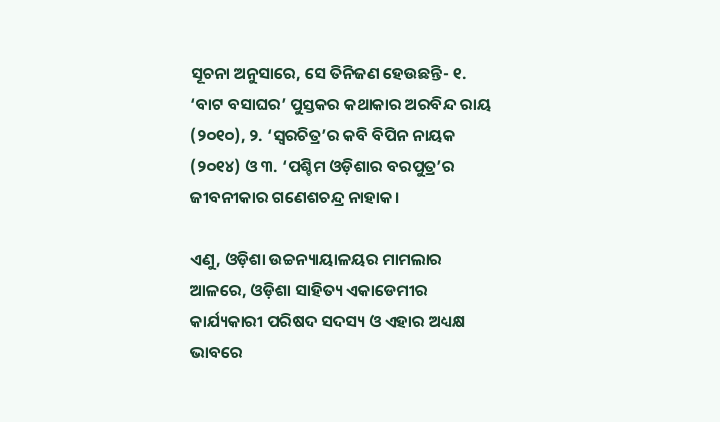ସୂଚନା ଅନୁସାରେ, ସେ ତିନିଜଣ ହେଉଛନ୍ତି- ୧. ‘ବାଟ ବସାଘର’ ପୁସ୍ତକର କଥାକାର ଅରବିନ୍ଦ ରାୟ (୨୦୧୦), ୨. ‘ସ୍ୱରଚିତ୍ର’ର କବି ବିପିନ ନାୟକ (୨୦୧୪) ଓ ୩. ‘ପଶ୍ଚିମ ଓଡ଼ିଶାର ବରପୁତ୍ର’ର ଜୀବନୀକାର ଗଣେଶଚନ୍ଦ୍ର ନାହାକ।

ଏଣୁ, ଓଡ଼ିଶା ଉଚ୍ଚନ୍ୟାୟାଳୟର ମାମଲାର ଆଳରେ, ଓଡ଼ିଶା ସାହିତ୍ୟ ଏକାଡେମୀର କାର୍ଯ୍ୟକାରୀ ପରିଷଦ ସଦସ୍ୟ ଓ ଏହାର ଅଧ୍ୟକ୍ଷ ଭାବରେ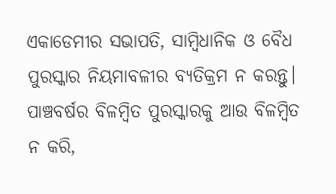ଏକାଡେମୀର ସଭାପତି, ସାମ୍ବିଧାନିକ ଓ ବୈଧ ପୁରସ୍କାର ନିୟମାବଳୀର ବ୍ୟତିକ୍ରମ ନ କରନ୍ତୁ। ପାଞ୍ଚବର୍ଷର ବିଳମ୍ବିତ ପୁରସ୍କାରକୁ ଆଉ ବିଳମ୍ବିତ ନ କରି,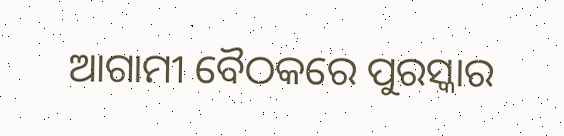ଆଗାମୀ ବୈଠକରେ ପୁରସ୍କାର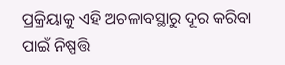ପ୍ରକ୍ରିୟାକୁ ଏହି ଅଚଳାବସ୍ଥାରୁ ଦୂର କରିବା ପାଇଁ ନିଷ୍ପତ୍ତି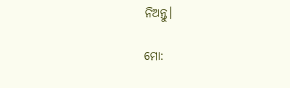ନିଅନ୍ତୁ।

ମୋ: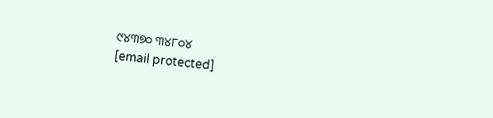୯୪୩୭୦ ୩୪୮୦୪
[email protected]